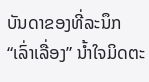ບັນດາຂອງທີ່ລະນຶກ “ເລົ່າເລື່ອງ” ນໍ້າໃຈມິດຕະ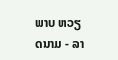ພາບ ຫວຽດນາມ - ລາ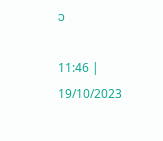ວ

11:46 | 19/10/2023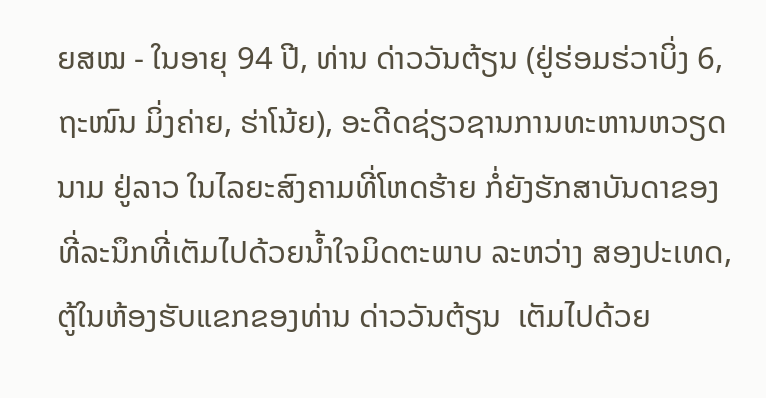ຍສໝ - ໃນອາຍຸ 94 ປີ, ທ່ານ ດ່າວວັນຕ້ຽນ (ຢູ່ຮ່ອມຮ່ວາບິ່ງ 6, ຖະໜົນ ມິ່ງຄ່າຍ, ຮ່າໂນ້ຍ), ອະດີດຊ່ຽວຊານການທະຫານຫວຽດນາມ ຢູ່ລາວ ໃນໄລຍະສົງຄາມທີ່ໂຫດຮ້າຍ ກໍ່ຍັງຮັກສາບັນດາຂອງທີ່ລະນຶກທີ່ເຕັມໄປດ້ວຍນໍ້າໃຈມິດຕະພາບ ລະຫວ່າງ ສອງປະເທດ, ຕູ້ໃນຫ້ອງຮັບແຂກຂອງທ່ານ ດ່າວວັນຕ້ຽນ  ເຕັມໄປດ້ວຍ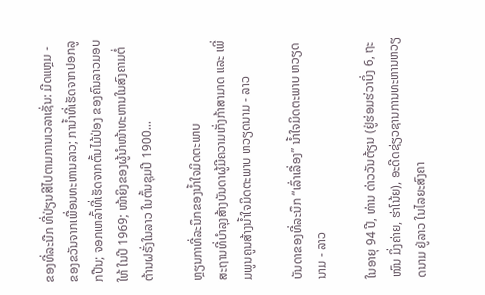ຂອງທີ່ລະນືກ ທີ່ປ່ຽນສີໄປຕາມການເວລາເຊັ່ນ: ມີດແຫຼມ - ຂອງຂວັນຈາກເພື່ອນທະຫານລາວ; ການ້ຳທີ່ເຮັດຈາກປອກລູກປືນ; ຈອກເຫລົ້າທີ່ເຮັດຈາກຕົ້ນໄມ້ປ່ອງ ຂອງຄົນລາວມອບໃຫ້ ໃນປີ 1969; ໜ້າຍິງຂອງຜູ້ນຳໜ້າທະຫານໃນສົງຄາມຕໍ່ຕ້ານຝຣັ່ງໃນລາວ ໃນຕົ້ນຊຸມປີ 1900...

ຫຼຽນກາທີ່ລະນຶກຂອງນ້ຳໃຈມິດຕະພາບ
ສະຖານທີ່ບຳລຸງສ້າງບັນດາຜູ້ມີຄວາມເກັ່ງກ້າສາມາດ ແລະ ເພີ່ມພູນຄູນສ້າງນ້ຳໃຈມິດຕະພາບ ຫວຽດນາມ - ລາວ

ບັນດາຂອງທີ່ລະນຶກ “ເລົ່າເລື່ອງ” ນໍ້າໃຈມິດຕະພາບ ຫວຽດນາມ - ລາວ

ໃນອາຍຸ 94 ປີ, ທ່ານ ດ່າວວັນຕ້ຽນ (ຢູ່ຮ່ອມຮ່ວາບິ່ງ 6, ຖະໜົນ ມິ່ງຄ່າຍ, ຮ່າໂນ້ຍ), ອະດີດຊ່ຽວຊານການທະຫານຫວຽດນາມ ຢູ່ລາວ ໃນໄລຍະສົງຄາ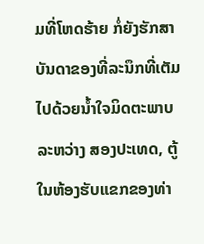ມທີ່ໂຫດຮ້າຍ ກໍ່ຍັງຮັກສາບັນດາຂອງທີ່ລະນຶກທີ່ເຕັມໄປດ້ວຍນໍ້າໃຈມິດຕະພາບ ລະຫວ່າງ ສອງປະເທດ, ຕູ້ໃນຫ້ອງຮັບແຂກຂອງທ່າ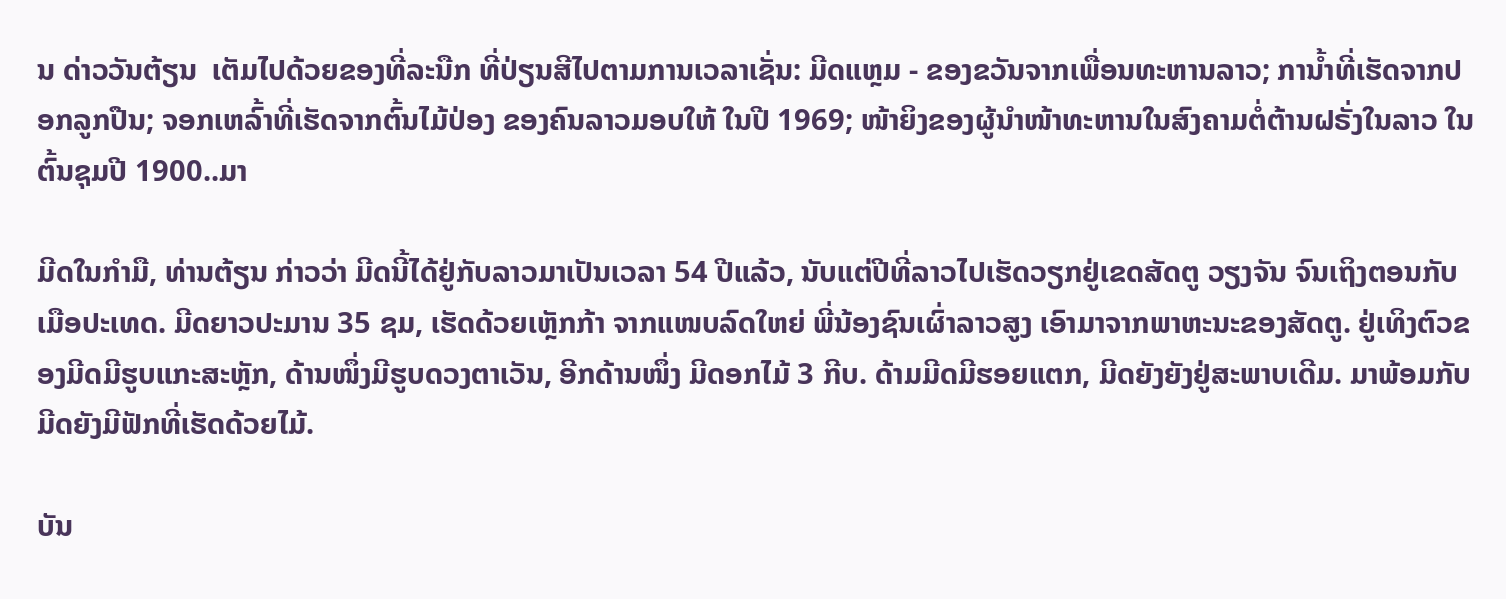ນ ດ່າວວັນຕ້ຽນ  ເຕັມໄປດ້ວຍຂອງທີ່ລະນືກ ທີ່ປ່ຽນສີໄປຕາມການເວລາເຊັ່ນ: ມີດແຫຼມ - ຂອງຂວັນຈາກເພື່ອນທະຫານລາວ; ການ້ຳທີ່ເຮັດຈາກປອກລູກປືນ; ຈອກເຫລົ້າທີ່ເຮັດຈາກຕົ້ນໄມ້ປ່ອງ ຂອງຄົນລາວມອບໃຫ້ ໃນປີ 1969; ໜ້າຍິງຂອງຜູ້ນຳໜ້າທະຫານໃນສົງຄາມຕໍ່ຕ້ານຝຣັ່ງໃນລາວ ໃນຕົ້ນຊຸມປີ 1900..ມາ

ມີດໃນກໍາມື, ທ່ານຕ້ຽນ ກ່າວວ່າ ມີດນີ້ໄດ້ຢູ່ກັບລາວມາເປັນເວລາ 54 ປີແລ້ວ, ນັບແຕ່ປີທີ່ລາວໄປເຮັດວຽກຢູ່ເຂດສັດຕູ ວຽງຈັນ ຈົນເຖິງຕອນກັບເມືອປະເທດ. ມີດຍາວປະມານ 35 ຊມ, ເຮັດດ້ວຍເຫຼັກກ້າ ຈາກແໜບລົດໃຫຍ່ ພີ່ນ້ອງຊົນເຜົ່າລາວສູງ ເອົາມາຈາກພາຫະນະຂອງສັດຕູ. ຢູ່ເທິງຕົວຂອງມີດມີຮູບແກະສະຫຼັກ, ດ້ານໜຶ່ງມີຮູບດວງຕາເວັນ, ອີກດ້ານໜຶ່ງ ມີດອກໄມ້ 3 ກີບ. ດ້າມມີດມີຮອຍແຕກ, ມີດຍັງຍັງຢູ່ສະພາບເດີມ. ມາພ້ອມກັບມີດຍັງມີຟັກທີ່ເຮັດດ້ວຍໄມ້.

ບັນ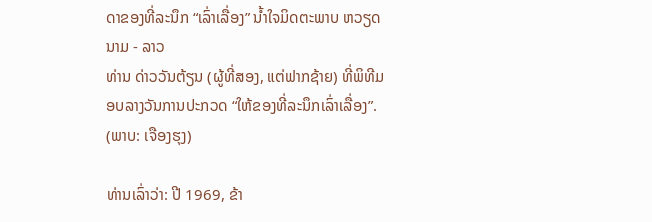ດາຂອງທີ່ລະນຶກ “ເລົ່າເລື່ອງ” ນໍ້າໃຈມິດຕະພາບ ຫວຽດນາມ - ລາວ
ທ່ານ ດ່າວວັນຕ້ຽນ (ຜູ້ທີ່ສອງ, ແຕ່ຟາກຊ້າຍ) ທີ່ພິທີມອບລາງວັນການປະກວດ “ໃຫ້ຂອງທີ່ລະນຶກເລົ່າເລື່ອງ”. (ພາບ: ເຈືອງຮຸງ)

ທ່ານເລົ່າວ່າ: ປີ 1969, ຂ້າ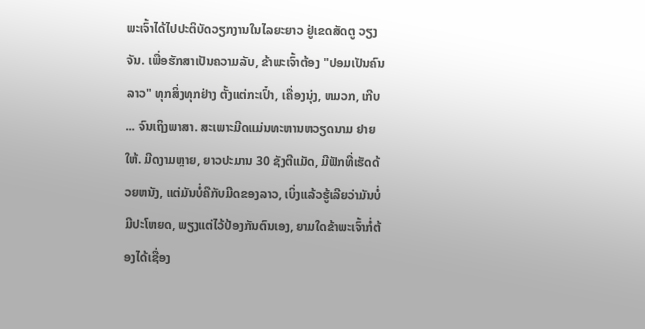ພະເຈົ້າໄດ້ໄປປະຕິບັດວຽກງານໃນໄລຍະຍາວ ຢູ່ເຂດສັດຕູ ວຽງຈັນ. ເພື່ອຮັກສາເປັນຄວາມລັບ, ຂ້າພະເຈົ້າຕ້ອງ "ປອມເປັນຄົນລາວ" ທຸກສິ່ງທຸກຢ່າງ ຕັ້ງແຕ່ກະເປົ໋າ, ເຄື່ອງນຸ່ງ, ຫມວກ, ເກີບ ... ຈົນເຖິງພາສາ. ສະເພາະມີດແມ່ນທະຫານຫວຽດນາມ ຢາຍໃຫ້. ມີດງາມຫຼາຍ, ຍາວປະມານ 30 ຊັງຕີແມັດ, ມີຟັກທີ່ເຮັດດ້ວຍຫນັງ, ແຕ່ມັນບໍ່ຄືກັບມີດຂອງລາວ, ເບິ່ງແລ້ວຮູ້ເລີຍວ່າມັນບໍ່ມີປະໂຫຍດ, ພຽງແຕ່ໄວ້ປ້ອງກັນຕົນເອງ, ຍາມໃດຂ້າພະເຈົ້າກໍ່ຕ້ອງໄດ້ເຊື່ອງ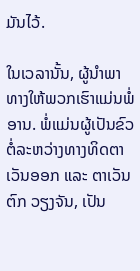ມັນໄວ້.

ໃນເວລານັ້ນ, ຜູ້ນໍາພາທາງໃຫ້ພວກເຮົາແມ່ນພໍ່ອານ. ພໍ່ແມ່ນຜູ້ເປັນຂົວຕໍ່ລະຫວ່າງທາງທິດຕາເວັນອອກ ແລະ ຕາເວັນຕົກ ວຽງຈັນ, ເປັນ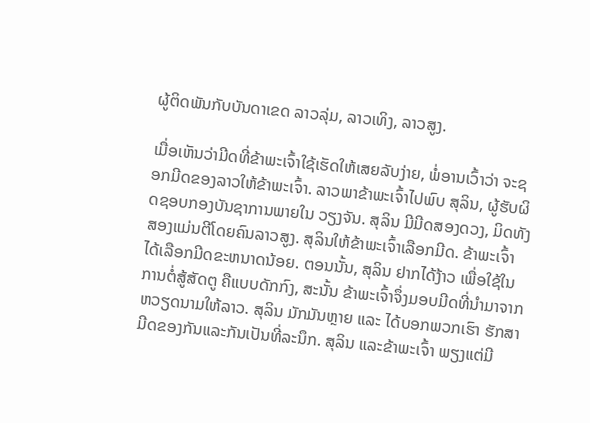ຜູ້ຕິດພັນກັບບັນດາເຂດ ລາວລຸ່ມ, ລາວເທິງ, ລາວສູງ.

ເມື່ອເຫັນວ່າມີດທີ່ຂ້າພະເຈົ້າໃຊ້ເຮັດໃຫ້ເສຍລັບງ່າຍ, ພໍ່ອານເວົ້າວ່າ ຈະຊອກມີດຂອງລາວໃຫ້ຂ້າພະເຈົ້າ. ລາວພາຂ້າພະເຈົ້າໄປພົບ ສຸລິນ, ຜູ້ຮັບຜິດຊອບກອງບັນຊາການພາຍໃນ ວຽງຈັນ. ສຸລິນ ມີມີດສອງດວງ, ມິດທັງສອງແມ່ນຕີໂດຍຄົນລາວສູງ. ສຸລິນໃຫ້ຂ້າພະເຈົ້າເລືອກມີດ. ຂ້າພະເຈົ້າໄດ້ເລືອກມີດຂະຫນາດນ້ອຍ. ຕອນນັ້ນ, ສຸລິນ ຢາກໄດ້ງ້າວ ເພື່ອໃຊ້ໃນການຕໍ່ສູ້ສັດຕູ ຄືແບບດັກກົງ, ສະນັ້ນ ຂ້າພະເຈົ້າຈຶ່ງມອບມີດທີ່ນຳມາຈາກຫວຽດນາມໃຫ້ລາວ. ສຸລິນ ມັກມັນຫຼາຍ ແລະ ໄດ້ບອກພວກເຮົາ ຮັກສາມີດຂອງກັນແລະກັນເປັນທີ່ລະນຶກ. ສຸລິນ ແລະຂ້າພະເຈົ້າ ພຽງແຕ່ມີ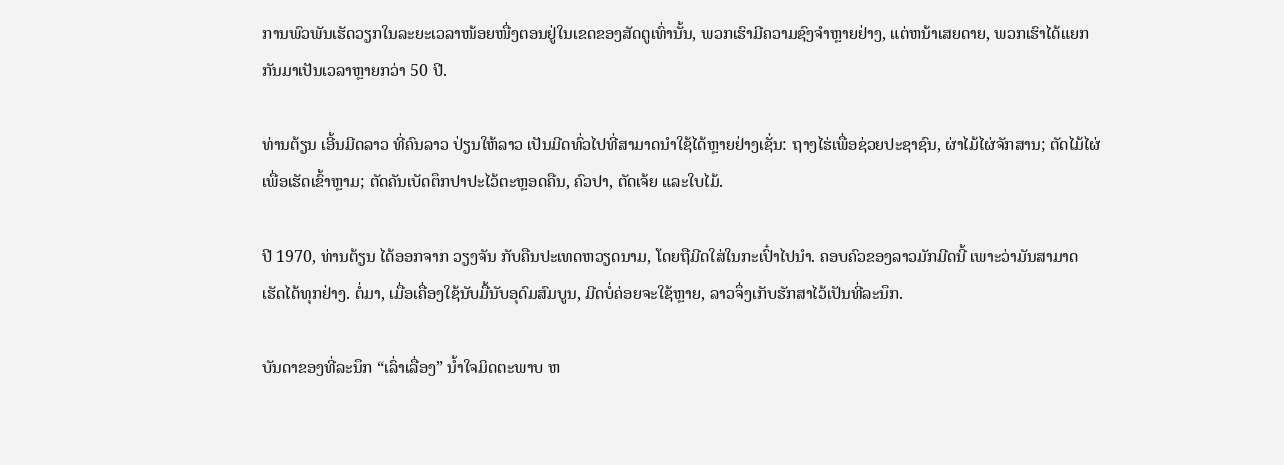ການພົວພັນເຮັດວຽກໃນລະຍະເວລາໜ້ອຍໜື່ງຕອນຢູ່ໃນເຂດຂອງສັດຕູເທົ່ານັ້ນ, ພວກເຮົາມີຄວາມຊົງຈໍາຫຼາຍຢ່າງ, ແຕ່ຫນ້າເສຍດາຍ, ພວກເຮົາໄດ້ແຍກກັນມາເປັນເວລາຫຼາຍກວ່າ 50 ປີ.

ທ່ານຕ້ຽນ ເອີ້ນມີດລາວ ທີ່ຄົນລາວ ປ່ຽນໃຫ້ລາວ ເປັນມີດທົ່ວໄປທີ່ສາມາດນຳໃຊ້ໄດ້ຫຼາຍຢ່າງເຊັ່ນ: ຖາງໄຮ່ເພື່ອຊ່ວຍປະຊາຊົນ, ຜ່າໄມ້ໄຜ່ຈັກສານ; ຕັດໄມ້ໄຜ່ເພື່ອເຮັດເຂົ້າຫຼາມ; ຕັດຄັນເບັດຕຶກປາປະໄວ້ຕະຫຼອດຄືນ, ຄົວປາ, ຕັດເຈ້ຍ ແລະໃບໄມ້.

ປີ 1970, ທ່ານຕ້ຽນ ໄດ້ອອກຈາກ ວຽງຈັນ ກັບຄືນປະເທດຫວຽດນາມ, ໂດຍຖືມີດໃສ່ໃນກະເປົ໋າໄປນຳ. ຄອບຄົວຂອງລາວມັກມີດນີ້ ເພາະວ່າມັນສາມາດເຮັດໄດ້ທຸກຢ່າງ. ຕໍ່ມາ, ເມື່ອເຄື່ອງໃຊ້ນັບມື້ນັບອຸດົມສົມບູນ, ມີດບໍ່ຄ່ອຍຈະໃຊ້ຫຼາຍ, ລາວຈຶ່ງເກັບຮັກສາໄວ້ເປັນທີ່ລະນຶກ.

ບັນດາຂອງທີ່ລະນຶກ “ເລົ່າເລື່ອງ” ນໍ້າໃຈມິດຕະພາບ ຫ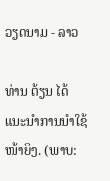ວຽດນາມ - ລາວ

ທ່ານ ຕ້ຽນ ໄດ້ແນະນຳການນຳໃຊ້ໜ້າຍິງ. (ພາບ: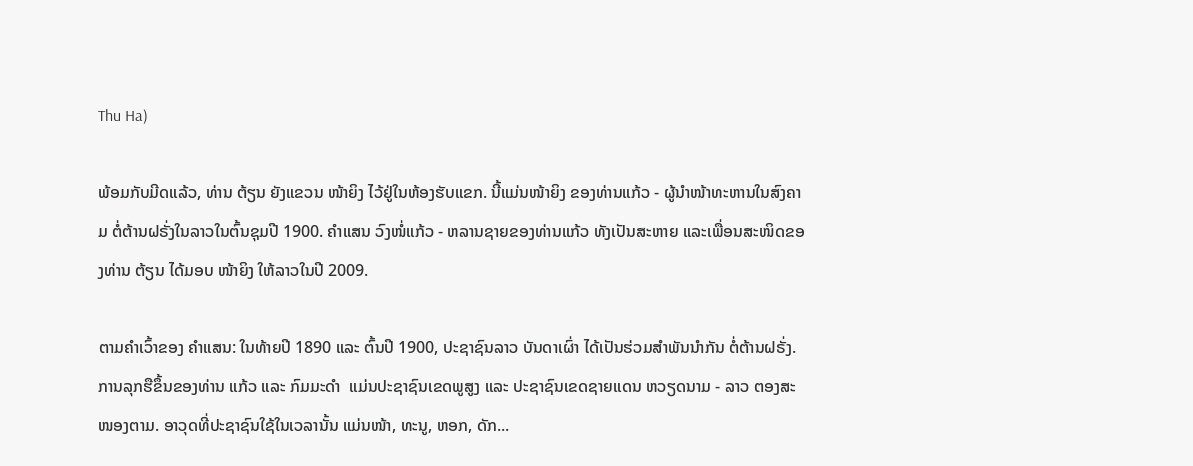Thu Ha)

ພ້ອມກັບມີດແລ້ວ, ທ່ານ ຕ້ຽນ ຍັງແຂວນ ໜ້າຍິງ ໄວ້ຢູ່ໃນຫ້ອງຮັບແຂກ. ນີ້ແມ່ນໜ້າຍິງ ຂອງທ່ານແກ້ວ - ຜູ້ນຳໜ້າທະຫານໃນສົງຄາມ ຕໍ່ຕ້ານຝຣັ່ງໃນລາວໃນຕົ້ນຊຸມປີ 1900. ຄຳແສນ ວົງໜໍ່ແກ້ວ - ຫລານຊາຍຂອງທ່ານແກ້ວ ທັງເປັນສະຫາຍ ແລະເພື່ອນສະໜິດຂອງທ່ານ ຕ້ຽນ ໄດ້ມອບ ໜ້າຍິງ ໃຫ້ລາວໃນປີ 2009.

ຕາມຄໍາເວົ້າຂອງ ຄໍາແສນ: ໃນທ້າຍປີ 1890 ແລະ ຕົ້ນປີ 1900, ປະຊາຊົນລາວ ບັນດາເຜົ່າ ໄດ້ເປັນຮ່ວມສຳພັນນຳກັນ ຕໍ່ຕ້ານຝຣັ່ງ. ການລຸກຮືຂຶ້ນຂອງທ່ານ ແກ້ວ ແລະ ກົມມະດຳ  ແມ່ນປະຊາຊົນເຂດພູສູງ ແລະ ປະຊາຊົນເຂດຊາຍແດນ ຫວຽດນາມ - ລາວ ຕອງສະໜອງຕາມ. ອາວຸດທີ່ປະຊາຊົນໃຊ້ໃນເວລານັ້ນ ແມ່ນໜ້າ, ທະນູ, ຫອກ, ດັກ...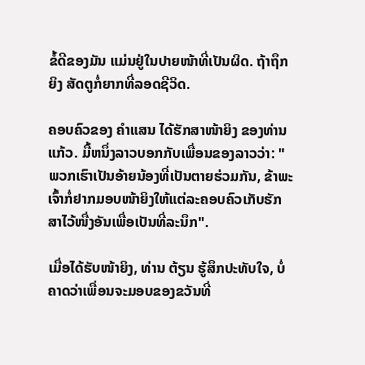ຂໍ້ດີຂອງມັນ ແມ່ນຢູ່ໃນປາຍໜ້າທີ່ເປັນຜິດ. ຖ້າຖຶກຍິງ ສັດຕູກໍ່ຍາກທີ່ລອດຊີວິດ.

ຄອບຄົວຂອງ ຄຳແສນ ໄດ້ຮັກສາໜ້າຍິງ ຂອງທ່ານ ແກ້ວ. ມື້ຫນຶ່ງລາວບອກກັບເພື່ອນຂອງລາວວ່າ: "ພວກເຮົາເປັນອ້າຍນ້ອງທີ່ເປັນຕາຍຮ່ວມກັນ, ຂ້າພະເຈົ້າກໍ່ຢາກມອບໜ້າຍິງໃຫ້ແຕ່ລະຄອບຄົວເກັບຮັກສາໄວ້ໜື່ງອັນເພື່ອເປັນທີ່ລະນຶກ".

ເມື່ອໄດ້ຮັບໜ້າຍິງ, ທ່ານ ຕ້ຽນ ຮູ້ສຶກປະທັບໃຈ, ບໍ່ຄາດວ່າເພື່ອນຈະມອບຂອງຂວັນທີ່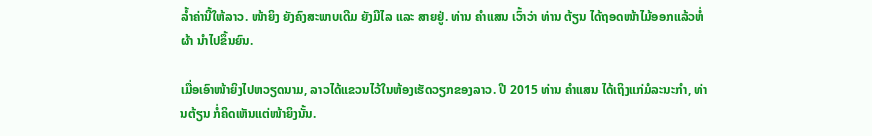ລ້ຳຄ່ານີ້ໃຫ້ລາວ. ໜ້າຍິງ ຍັງຄົງສະພາບເດີມ ຍັງມີໄລ ແລະ ສາຍຢູ່. ທ່ານ ຄຳແສນ ເວົ້າວ່າ ທ່ານ ຕ້ຽນ ໄດ້ຖອດໜ້າໄມ້ອອກແລ້ວຫໍ່ຜ້າ ນຳໄປຂຶ້ນຍົນ.

ເມື່ອເອົາໜ້າຍິງໄປຫວຽດນາມ, ລາວໄດ້ແຂວນໄວ້ໃນຫ້ອງເຮັດວຽກຂອງລາວ. ປີ 2015 ທ່ານ ຄຳແສນ ໄດ້ເຖິງແກ່ມໍລະນະກຳ, ທ່ານຕ້ຽນ ກໍ່ຄິດເຫັນແຕ່ໜ້າຍິງນັ້ນ.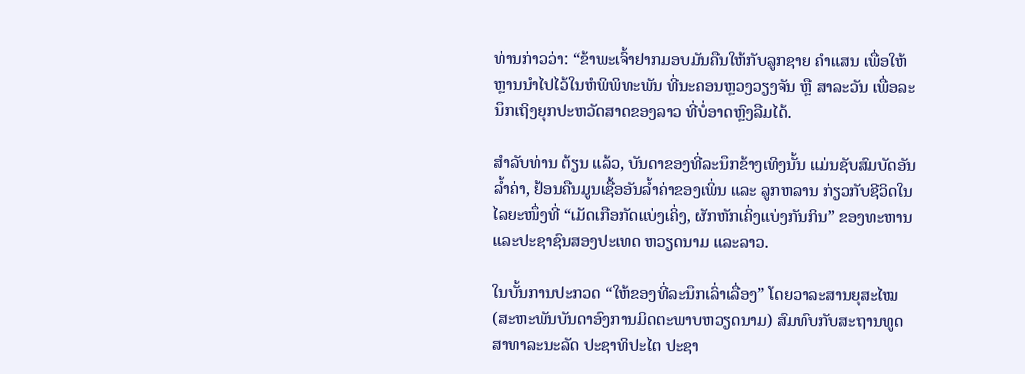ທ່ານກ່າວວ່າ: “ຂ້າພະເຈົ້າຢາກມອບມັນຄືນໃຫ້ກັບລູກຊາຍ ຄຳແສນ ເພື່ອໃຫ້ຫຼານນໍາໄປໄວ້ໃນຫໍພິພິທະພັນ ທີ່ນະຄອນຫຼວງວຽງຈັນ ຫຼື ສາລະວັນ ເພື່ອລະນຶກເຖິງຍຸກປະຫວັດສາດຂອງລາວ ທີ່ບໍ່ອາດຫຼົງລືມໄດ້.

ສຳລັບທ່ານ ຕ້ຽນ ແລ້ວ, ບັນດາຂອງທີ່ລະນຶກຂ້າງເທິງນັ້ນ ແມ່ນຊັບສົມບັດອັນລ້ຳຄ່າ, ຢ້ອນຄືນມູນເຊື້ອອັນລ້ຳຄ່າຂອງເພິ່ນ ແລະ ລູກຫລານ ກ່ຽວກັບຊີວິດໃນໄລຍະໜຶ່ງທີ່ “ເມັດເກືອກັດແບ່ງເຄິ່ງ, ຜັກຫັກເຄິ່ງແບ່ງກັນກິນ” ຂອງທະຫານ ແລະປະຊາຊົນສອງປະເທດ ຫວຽດນາມ ແລະລາວ.

ໃນບັ້ນການປະກວດ “ໃຫ້ຂອງທີ່ລະນຶກເລົ່າເລື່ອງ” ໂດຍວາລະສານຍຸສະໄໝ (ສະຫະພັນບັນດາອົງການມິດຕະພາບຫວຽດນາມ) ສົມທົບກັບສະຖານທູດ ສາທາລະນະລັດ ປະຊາທິປະໄຕ ປະຊາ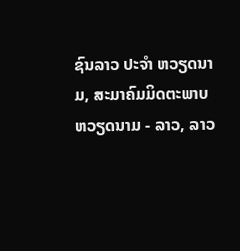ຊົນລາວ ປະຈຳ ຫວຽດນາມ, ສະມາຄົມມິດຕະພາບ ຫວຽດນາມ - ລາວ, ລາວ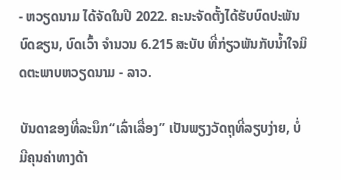- ຫວຽດນາມ ໄດ້ຈັດໃນປີ 2022. ຄະນະຈັດຕັ້ງໄດ້ຮັບບົດປະພັນບົດຂຽນ, ບົດເວົ້າ ຈໍານວນ 6.215 ສະບັບ ທີ່ກ່ຽວພັນກັບນໍ້າໃຈມິດຕະພາບຫວຽດນາມ - ລາວ.

ບັນດາຂອງທີ່ລະນຶກ“ເລົ່າເລື່ອງ” ເປັນພຽງວັດຖຸທີ່ລຽບງ່າຍ, ບໍ່ມີຄຸນຄ່າທາງດ້າ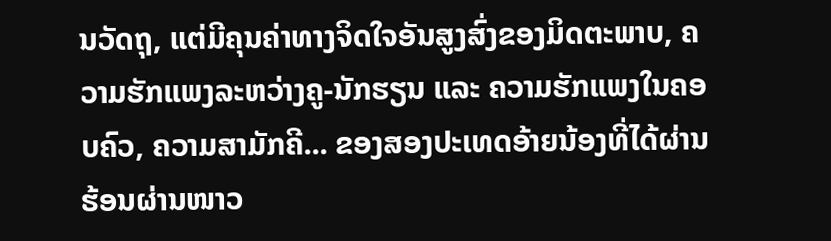ນວັດຖຸ, ແຕ່ມີຄຸນຄ່າທາງຈິດໃຈອັນສູງສົ່ງຂອງມິດຕະພາບ, ຄວາມຮັກແພງລະຫວ່າງຄູ-ນັກຮຽນ ແລະ ຄວາມຮັກແພງໃນຄອບຄົວ, ຄວາມສາມັກຄີ... ຂອງສອງປະເທດອ້າຍນ້ອງທີ່ໄດ້ຜ່ານຮ້ອນຜ່ານໜາວ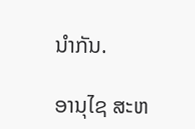ນຳກັນ.

ອານຸໄຊ ສະຫ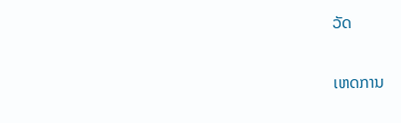ວັດ

ເຫດການ